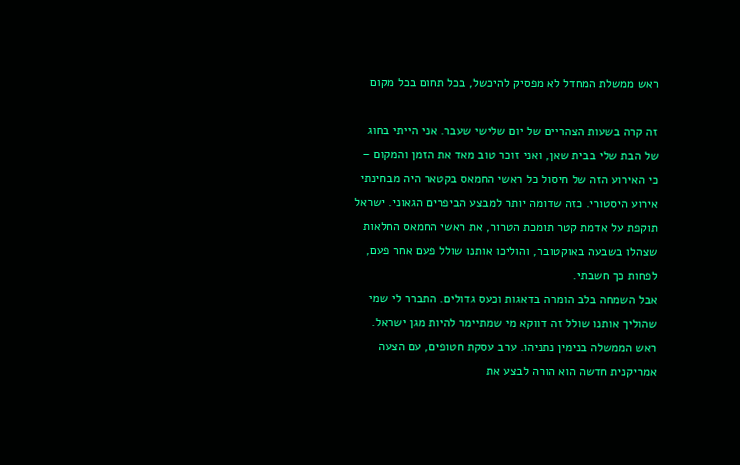ראש ממשלת המחדל לא מפסיק להיכשל, בכל תחום בכל מקום

זה קרה בשעות הצהריים של יום שלישי שעבר. אני הייתי בחוג של הבת שלי בבית שאן, ואני זוכר טוב מאד את הזמן והמקום – כי האירוע הזה של חיסול כל ראשי החמאס בקטאר היה מבחינתי אירוע היסטורי. כזה שדומה יותר למבצע הביפרים הגאוני. ישראל תוקפת על אדמת קטר תומכת הטרור, את ראשי החמאס החלאות שצהלו בשבעה באוקטובר, והוליכו אותנו שולל פעם אחר פעם, לפחות כך חשבתי.
אבל השמחה בלב הומרה בדאגות וכעס גדולים. התברר לי שמי שהוליך אותנו שולל זה דווקא מי שמתיימר להיות מגן ישראל. ראש הממשלה בנימין נתניהו. ערב עסקת חטופים, עם הצעה אמריקנית חדשה הוא הורה לבצע את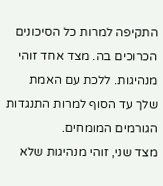התקיפה למרות כל הסיכונים הכרוכים בה. מצד אחד זוהי מנהיגות. ללכת עם האמת שלך עד הסוף למרות התנגדות הגורמים המומחים.
מצד שני, זוהי מנהיגות שלא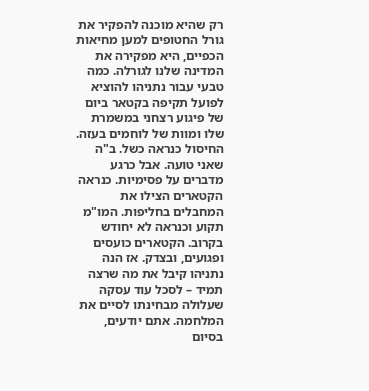רק שהיא מוכנה להפקיר את גורל החטופים למען מחיאות הכפיים, היא מפקירה את המדינה שלנו לגורלה. כמה טבעי עבור נתניהו להוציא לפועל תקיפה בקטאר ביום של פיגוע רצחני במשמרת שלו ומוות של לוחמים בעזה.
החיסול כנראה כשל. ב"ה שאני טועה. אבל כרגע מדברים על פסימיות. כנראה הקטארים הצילו את המחבלים בחליפות. המו"מ תקוע וכנראה לא יחודש בקרוב. הקטארים כועסים ופגועים, ובצדק. אז הנה נתניהו קיבל את מה שרצה תמיד – לסכל עוד עסקה שעלולה מבחינתו לסיים את המלחמה. אתם יודעים, בסיום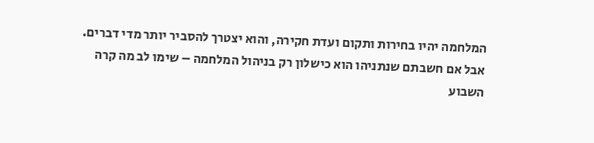המלחמה יהיו בחירות ותקום ועדת חקירה, והוא יצטרך להסביר יותר מדי דברים.
אבל אם חשבתם שנתניהו הוא כישלון רק בניהול המלחמה – שימו לב מה קרה השבוע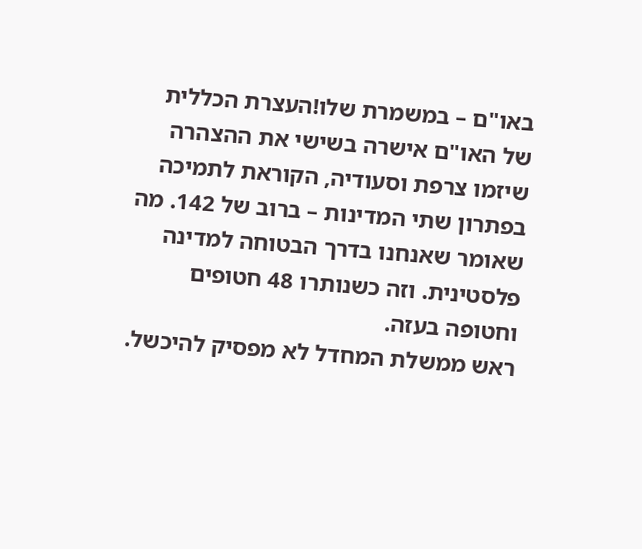באו"ם – במשמרת שלו!העצרת הכללית של האו"ם אישרה בשישי את ההצהרה שיזמו צרפת וסעודיה, הקוראת לתמיכה בפתרון שתי המדינות – ברוב של 142. מה שאומר שאנחנו בדרך הבטוחה למדינה פלסטינית. וזה כשנותרו 48 חטופים וחטופה בעזה.
ראש ממשלת המחדל לא מפסיק להיכשל.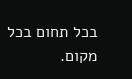בכל תחום בכל מקום.